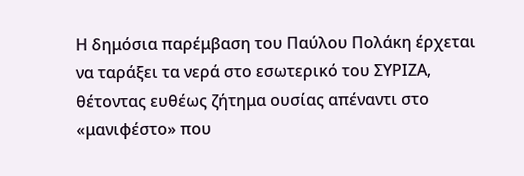Η δημόσια παρέμβαση του Παύλου Πολάκη έρχεται να ταράξει τα νερά στο εσωτερικό του ΣΥΡΙΖΑ, θέτοντας ευθέως ζήτημα ουσίας απέναντι στο «μανιφέστο» που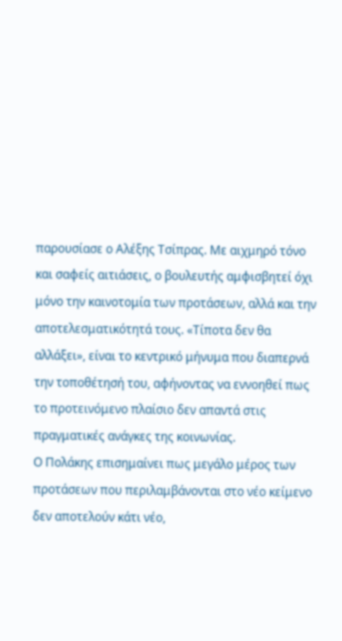παρουσίασε ο Αλέξης Τσίπρας. Με αιχμηρό τόνο και σαφείς αιτιάσεις, ο βουλευτής αμφισβητεί όχι μόνο την καινοτομία των προτάσεων, αλλά και την αποτελεσματικότητά τους. «Τίποτα δεν θα αλλάξει», είναι το κεντρικό μήνυμα που διαπερνά την τοποθέτησή του, αφήνοντας να εννοηθεί πως το προτεινόμενο πλαίσιο δεν απαντά στις πραγματικές ανάγκες της κοινωνίας.
Ο Πολάκης επισημαίνει πως μεγάλο μέρος των προτάσεων που περιλαμβάνονται στο νέο κείμενο δεν αποτελούν κάτι νέο,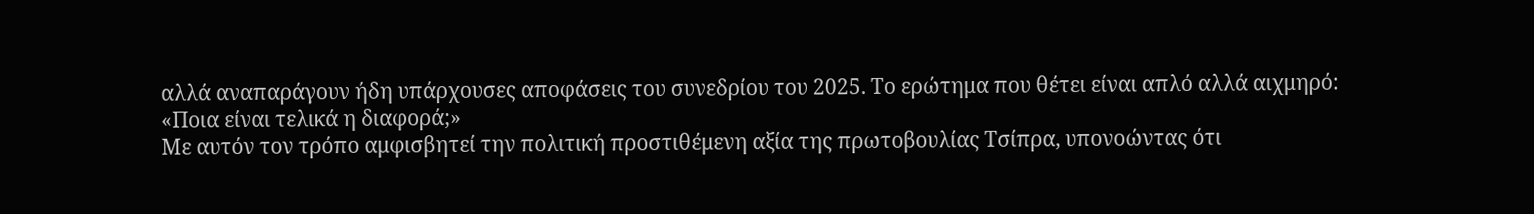αλλά αναπαράγουν ήδη υπάρχουσες αποφάσεις του συνεδρίου του 2025. Το ερώτημα που θέτει είναι απλό αλλά αιχμηρό:
«Ποια είναι τελικά η διαφορά;»
Με αυτόν τον τρόπο αμφισβητεί την πολιτική προστιθέμενη αξία της πρωτοβουλίας Τσίπρα, υπονοώντας ότι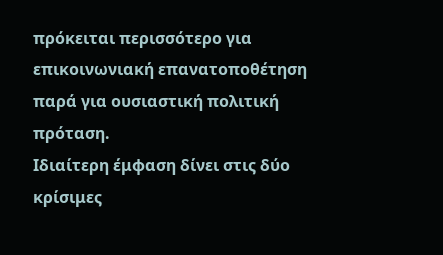πρόκειται περισσότερο για επικοινωνιακή επανατοποθέτηση παρά για ουσιαστική πολιτική πρόταση.
Ιδιαίτερη έμφαση δίνει στις δύο κρίσιμες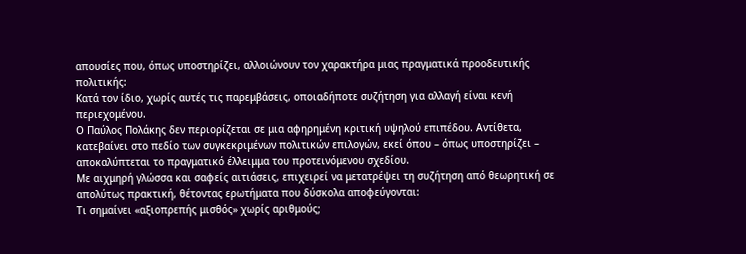απουσίες που, όπως υποστηρίζει, αλλοιώνουν τον χαρακτήρα μιας πραγματικά προοδευτικής πολιτικής:
Κατά τον ίδιο, χωρίς αυτές τις παρεμβάσεις, οποιαδήποτε συζήτηση για αλλαγή είναι κενή περιεχομένου.
Ο Παύλος Πολάκης δεν περιορίζεται σε μια αφηρημένη κριτική υψηλού επιπέδου. Αντίθετα, κατεβαίνει στο πεδίο των συγκεκριμένων πολιτικών επιλογών, εκεί όπου – όπως υποστηρίζει – αποκαλύπτεται το πραγματικό έλλειμμα του προτεινόμενου σχεδίου.
Με αιχμηρή γλώσσα και σαφείς αιτιάσεις, επιχειρεί να μετατρέψει τη συζήτηση από θεωρητική σε απολύτως πρακτική, θέτοντας ερωτήματα που δύσκολα αποφεύγονται:
Τι σημαίνει «αξιοπρεπής μισθός» χωρίς αριθμούς;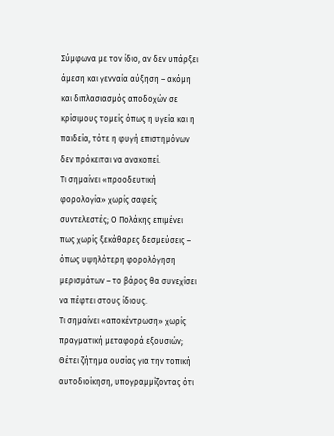Σύμφωνα με τον ίδιο, αν δεν υπάρξει άμεση και γενναία αύξηση – ακόμη και διπλασιασμός αποδοχών σε κρίσιμους τομείς όπως η υγεία και η παιδεία, τότε η φυγή επιστημόνων δεν πρόκειται να ανακοπεί.
Τι σημαίνει «προοδευτική φορολογία» χωρίς σαφείς συντελεστές; Ο Πολάκης επιμένει πως χωρίς ξεκάθαρες δεσμεύσεις – όπως υψηλότερη φορολόγηση μερισμάτων – το βάρος θα συνεχίσει να πέφτει στους ίδιους.
Τι σημαίνει «αποκέντρωση» χωρίς πραγματική μεταφορά εξουσιών; Θέτει ζήτημα ουσίας για την τοπική αυτοδιοίκηση, υπογραμμίζοντας ότι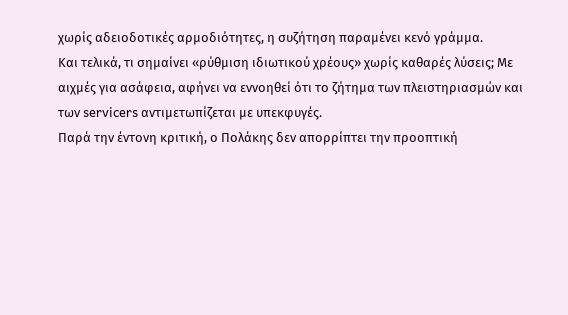χωρίς αδειοδοτικές αρμοδιότητες, η συζήτηση παραμένει κενό γράμμα.
Και τελικά, τι σημαίνει «ρύθμιση ιδιωτικού χρέους» χωρίς καθαρές λύσεις; Με αιχμές για ασάφεια, αφήνει να εννοηθεί ότι το ζήτημα των πλειστηριασμών και των servicers αντιμετωπίζεται με υπεκφυγές.
Παρά την έντονη κριτική, ο Πολάκης δεν απορρίπτει την προοπτική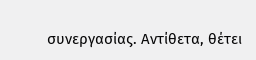συνεργασίας. Αντίθετα, θέτει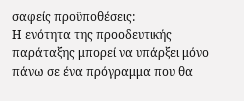σαφείς προϋποθέσεις:
Η ενότητα της προοδευτικής παράταξης μπορεί να υπάρξει μόνο πάνω σε ένα πρόγραμμα που θα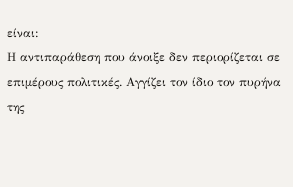είναι:
Η αντιπαράθεση που άνοιξε δεν περιορίζεται σε επιμέρους πολιτικές. Αγγίζει τον ίδιο τον πυρήνα της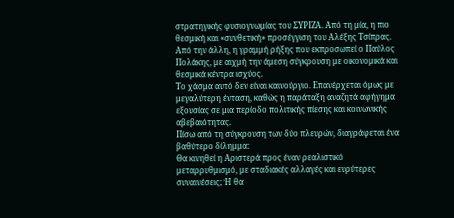στρατηγικής φυσιογνωμίας του ΣΥΡΙΖΑ. Από τη μία, η πιο θεσμική και «συνθετική» προσέγγιση του Αλέξης Τσίπρας. Από την άλλη, η γραμμή ρήξης που εκπροσωπεί ο Παύλος Πολάκης, με αιχμή την άμεση σύγκρουση με οικονομικά και θεσμικά κέντρα ισχύος.
Το χάσμα αυτό δεν είναι καινούργιο. Επανέρχεται όμως με μεγαλύτερη ένταση, καθώς η παράταξη αναζητά αφήγημα εξουσίας σε μια περίοδο πολιτικής πίεσης και κοινωνικής αβεβαιότητας.
Πίσω από τη σύγκρουση των δύο πλευρών, διαγράφεται ένα βαθύτερο δίλημμα:
Θα κινηθεί η Αριστερά προς έναν ρεαλιστικό μεταρρυθμισμό, με σταδιακές αλλαγές και ευρύτερες συναινέσεις; Ή θα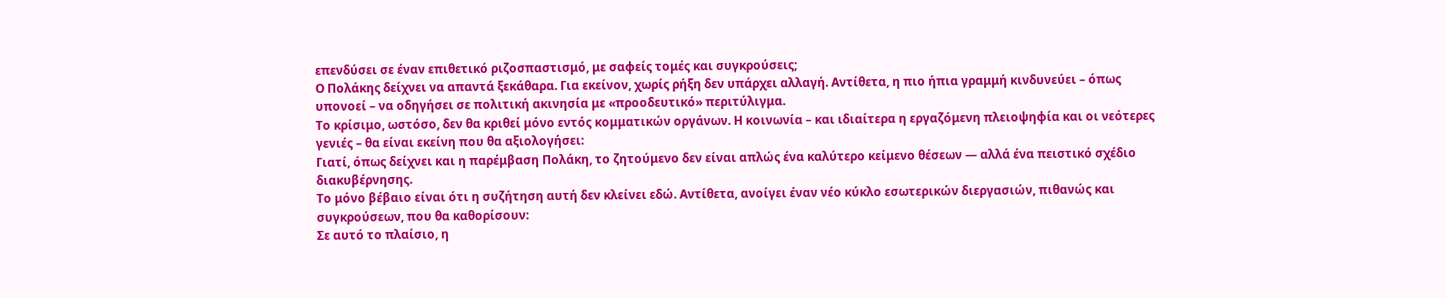επενδύσει σε έναν επιθετικό ριζοσπαστισμό, με σαφείς τομές και συγκρούσεις;
Ο Πολάκης δείχνει να απαντά ξεκάθαρα. Για εκείνον, χωρίς ρήξη δεν υπάρχει αλλαγή. Αντίθετα, η πιο ήπια γραμμή κινδυνεύει – όπως υπονοεί – να οδηγήσει σε πολιτική ακινησία με «προοδευτικό» περιτύλιγμα.
Το κρίσιμο, ωστόσο, δεν θα κριθεί μόνο εντός κομματικών οργάνων. Η κοινωνία – και ιδιαίτερα η εργαζόμενη πλειοψηφία και οι νεότερες γενιές – θα είναι εκείνη που θα αξιολογήσει:
Γιατί, όπως δείχνει και η παρέμβαση Πολάκη, το ζητούμενο δεν είναι απλώς ένα καλύτερο κείμενο θέσεων — αλλά ένα πειστικό σχέδιο διακυβέρνησης.
Το μόνο βέβαιο είναι ότι η συζήτηση αυτή δεν κλείνει εδώ. Αντίθετα, ανοίγει έναν νέο κύκλο εσωτερικών διεργασιών, πιθανώς και συγκρούσεων, που θα καθορίσουν:
Σε αυτό το πλαίσιο, η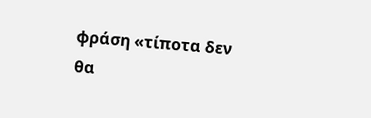φράση «τίποτα δεν θα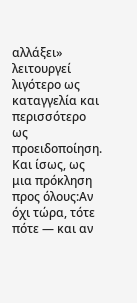αλλάξει» λειτουργεί λιγότερο ως καταγγελία και περισσότερο ως προειδοποίηση.
Και ίσως, ως μια πρόκληση προς όλους:Αν όχι τώρα, τότε πότε — και αν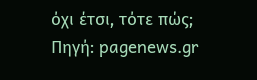όχι έτσι, τότε πώς;
Πηγή: pagenews.gr